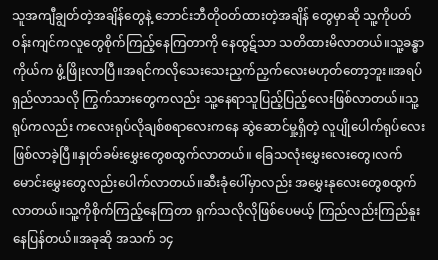သူအကျီချွတ်တဲ့အချိန်တွေနဲ့ ဘောင်းဘီတိုဝတ်ထားတဲ့အချိန် တွေမှာဆို သူ့ကိုပတ်ဝန်းကျင်ကလူတွေစိုက်ကြည့်နေကြတာကို နေထွဋ်သာ သတိထားမိလာတယ်။သူ့ခန္ဓာကိုယ်က ဖွံ့ဖြိုးလာပြီ။အရင်ကလိုသေးသေးညှက်ညှက်လေးမဟုတ်တော့ဘူး။အရပ်ရှည်လာသလို ကြွက်သားတွေကလည်း သူ့နေရာသူပြည့်ပြည့်လေးဖြစ်လာတယ်။သူ့ရုပ်ကလည်း ကလေးရုပ်လိုချစ်စရာလေးကနေ ဆွဲဆောင်မှု့ရှိတဲ့ လူပျိုပေါက်ရုပ်လေးဖြစ်လာခဲ့ပြီ။နှုတ်ခမ်းမွှေးတွေစထွက်လာတယ်။ ခြေသလုံးမွှေးလေးတွေ၊လက်မောင်းမွှေးတွေလည်းပေါက်လာတယ်။ဆီးခုံပေါ်မှာလည်း အမွှေးနုလေးတွေစထွက်လာတယ်။သူ့ကိုစိုက်ကြည့်နေကြတာ ရှက်သလိုလိုဖြစ်ပေမယ့် ကြည်လည်းကြည်နူးနေပြန်တယ်။အခုဆို အသက် ၁၄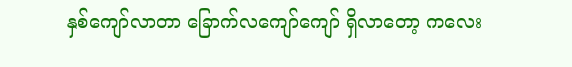နှစ်ကျော်လာတာ ခြောက်လကျော်ကျော် ရှိလာတော့ ကလေး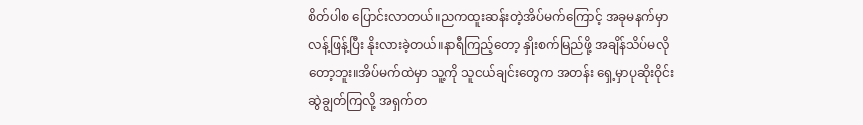စိတ်ပါစ ပြောင်းလာတယ်။ညကထူးဆန်းတဲ့အိပ်မက်ကြောင့် အခုမနက်မှာ လန့်ဖြန့်ပြီး နိုးလားခဲ့တယ်။နာရီကြည့်တော့ နှိုးစက်မြည်ဖို့ အချိန်သိပ်မလိုတော့ဘူး။အိပ်မက်ထဲမှာ သူ့ကို သူငယ်ချင်းတွေက အတန်း ရှေ့မှာပုဆိုးဝိုင်းဆွဲချွတ်ကြလို့ အရှက်တ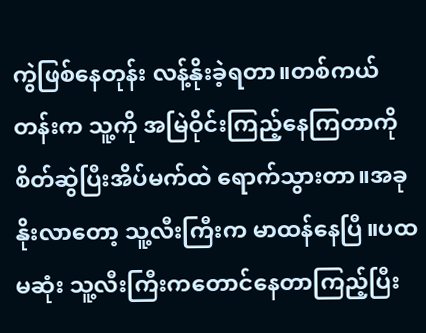ကွဲဖြစ်နေတုန်း လန့်နိုးခဲ့ရတာ။တစ်ကယ်တန်းက သူ့ကို အမြဲဝိုင်းကြည့်နေကြတာကို စိတ်ဆွဲပြီးအိပ်မက်ထဲ ရောက်သွားတာ။အခုနိုးလာတော့ သူ့လီးကြီးက မာထန်နေပြီ။ပထမဆုံး သူ့လီးကြီးကတောင်နေတာကြည့်ပြီး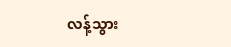လန့်သွား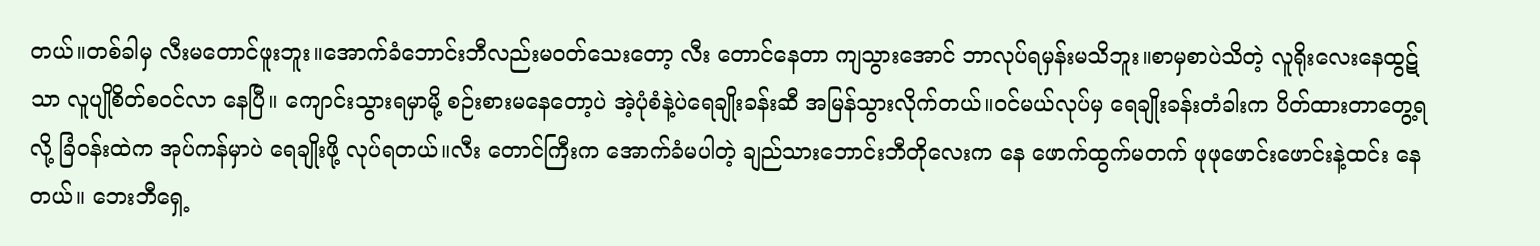တယ်။တစ်ခါမှ လီးမတောင်ဖူးဘူး။အောက်ခံဘောင်းဘီလည်းမဝတ်သေးတော့ လီး တောင်နေတာ ကျသွားအောင် ဘာလုပ်ရမှန်းမသိဘူး။စာမှစာပဲသိတဲ့ လူရိုးလေးနေထွဋ်သာ လူပျိုစိတ်စဝင်လာ နေပြီ။ ကျောင်းသွားရမှာမို့ စဉ်းစားမနေတော့ပဲ အဲ့ပုံစံနဲ့ပဲရေချိုးခန်းဆီ အမြန်သွားလိုက်တယ်။ဝင်မယ်လုပ်မှ ရေချိုးခန်းတံခါးက ပိတ်ထားတာတွေ့ရလို့ ခြံဝန်းထဲက အုပ်ကန်မှာပဲ ရေချိုးဖို့ လုပ်ရတယ်။လီး တောင်ကြီးက အောက်ခံမပါတဲ့ ချည်သားဘောင်းဘီတိုလေးက နေ ဖောက်ထွက်မတက် ဖုဖုဖောင်းဖောင်းနဲ့ထင်း နေတယ်။ ဘေးဘီရှေ့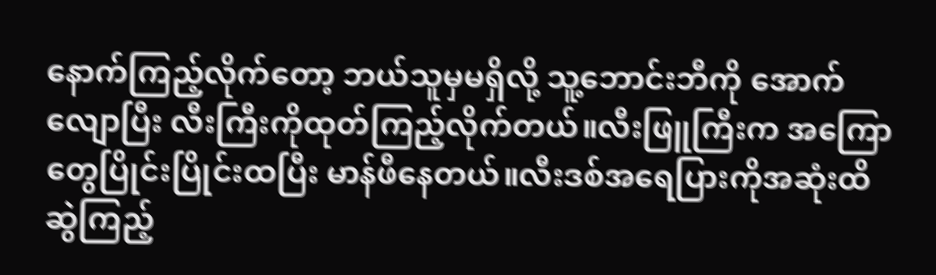နောက်ကြည့်လိုက်တော့ ဘယ်သူမှမရှိလို့ သူ့ဘောင်းဘီကို အောက်လျောပြီး လီးကြီးကိုထုတ်ကြည့်လိုက်တယ်။လီးဖြူကြီးက အကြောတွေပြိုင်းပြိုင်းထပြီး မာန်ဖီနေတယ်။လီးဒစ်အရေပြားကိုအဆုံးထိဆွဲကြည့်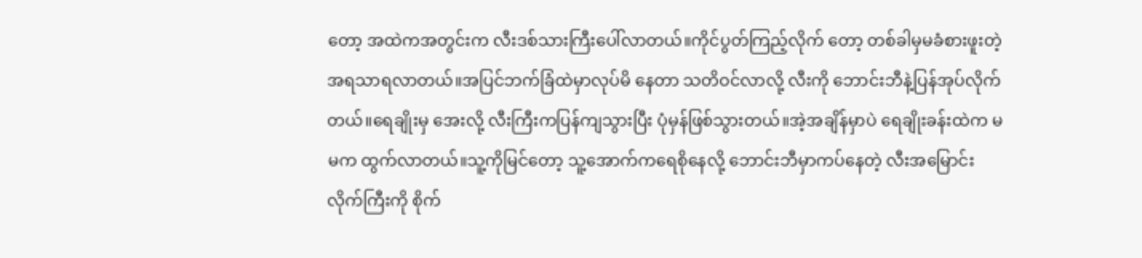တော့ အထဲကအတွင်းက လီးဒစ်သားကြီးပေါ်လာတယ်။ကိုင်ပွတ်ကြည့်လိုက် တော့ တစ်ခါမှမခံစားဖူးတဲ့ အရသာရလာတယ်။အပြင်ဘက်ခြံထဲမှာလုပ်မိ နေတာ သတိဝင်လာလို့ လီးကို ဘောင်းဘီနဲ့ပြန်အုပ်လိုက်တယ်။ရေချိုးမှ အေးလို့ လီးကြီးကပြန်ကျသွားပြီး ပုံမှန်ဖြစ်သွားတယ်။အဲ့အချိန်မှာပဲ ရေချိုးခန်းထဲက မမက ထွက်လာတယ်။သူ့ကိုမြင်တော့ သူ့အောက်ကရေစိုနေလို့ ဘောင်းဘီမှာကပ်နေတဲ့ လီးအမြောင်းလိုက်ကြီးကို စိုက်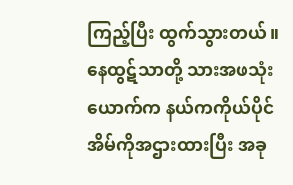ကြည့်ပြီး ထွက်သွားတယ်။နေထွဋ်သာတို့ သားအဖသုံးယောက်က နယ်ကကိုယ်ပိုင်အိမ်ကိုအဌားထားပြီး အခု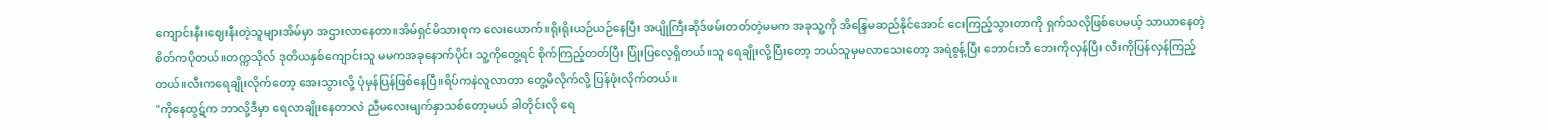ကျောင်းနီး၊ဈေးနီးတဲ့သူများအိမ်မှာ အဌားလာနေတာ။အိမ်ရှင်မိသားစုက လေးယောက်။ရိုးရိုးယဉ်ယဉ်နေပြီး အပျိုကြီးဆိုဒ်ဖမ်းတတ်တဲ့မမက အခုသူ့ကို အိန္ဒြေမဆည်နိုင်အောင် ငေးကြည့်သွားတာကို ရှက်သလိုဖြစ်ပေမယ့် သာယာနေတဲ့စိတ်ကပိုတယ်။တက္ကသိုလ် ဒုတိယနှစ်ကျောင်းသူ မမကအခုနောက်ပိုင်း သူ့ကိုတွေ့ရင် စိုက်ကြည့်တတ်ပြီး ပြုံးပြလေ့ရှိတယ်။သူ ရေချိုးလို့ပြီးတော့ ဘယ်သူမှမလာသေးတော့ အရဲစွန့်ပြီး ဘောင်းဘီ ဘေးကိုလှန်ပြီး လီးကိုပြန်လှန်ကြည့်တယ်။လီးကရေချိုးလိုက်တော့ အေးသွားလို့ ပုံမှန်ပြန်ဖြစ်နေပြီ။ရိပ်ကနဲလူလာတာ တွေ့မိလိုက်လို့ ပြန်ဖုံးလိုက်တယ်။
"ကိုနေထွဋ်က ဘာလို့ဒီမှာ ရေလာချိုးနေတာလဲ ညီမလေးမျက်နှာသစ်တော့မယ် ခါတိုင်းလို ရေ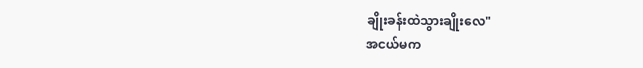ချိုးခန်းထဲသွားချိုးလေ"
အငယ်မက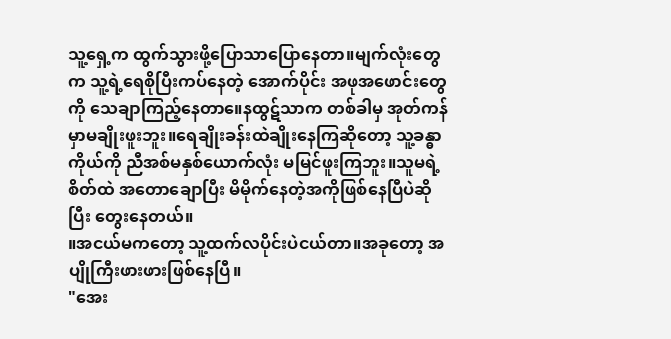သူ့ရှေ့က ထွက်သွားဖို့ပြောသာပြောနေတာ။မျက်လုံးတွေက သူ့ရဲ့ရေစိုပြီးကပ်နေတဲ့ အောက်ပိုင်း အဖုအဖောင်းတွေကို သေချာကြည့်နေတာ။ေနထွဋ်သာက တစ်ခါမှ အုတ်ကန်မှာမချိုးဖူးဘူး။ရေချိုးခန်းထဲချိုးနေကြဆိုတော့ သူ့ခန္ဓာကိုယ်ကို ညီအစ်မနှစ်ယောက်လုံး မမြင်ဖူးကြဘူး။သူမရဲ့စိတ်ထဲ အတောချောပြီး မိမိုက်နေတဲ့အကိုဖြစ်နေပြီပဲဆိုပြီး တွေးနေတယ်။
။အငယ်မကတော့ သူ့ထက်လပိုင်းပဲငယ်တာ။အခုတော့ အပျိုကြီးဖားဖားဖြစ်နေပြီ။
"အေး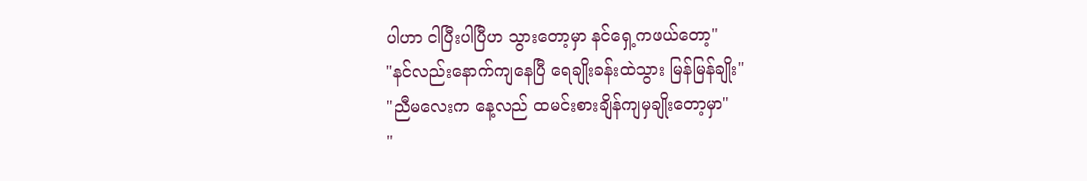ပါဟာ ငါပြီးပါပြီဟ သွားတော့မှာ နင်ရှေ့ကဖယ်တော့"
"နင်လည်းနောက်ကျနေပြီ ရေချိုးခန်းထဲသွား မြန်မြန်ချိုး"
"ညီမလေးက နေ့လည် ထမင်းစားချိန်ကျမှချိုးတော့မှာ"
"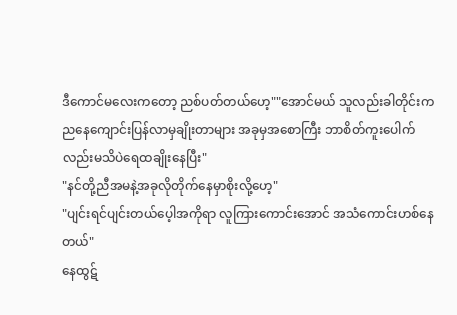ဒီကောင်မလေးကတော့ ညစ်ပတ်တယ်ဟေ့""အောင်မယ် သူလည်းခါတိုင်းက ညနေကျောင်းပြန်လာမှချိုးတာများ အခုမှအစောကြီး ဘာစိတ်ကူးပေါက်လည်းမသိပဲရေထချိုးနေပြီး"
"နင်တို့ညီအမနဲ့အခုလိုတိုက်နေမှာစိုးလို့ဟေ့"
"ပျင်းရင်ပျင်းတယ်ပေ့ါအကိုရာ လူကြားကောင်းအောင် အသံကောင်းဟစ်နေတယ်"
နေထွဋ်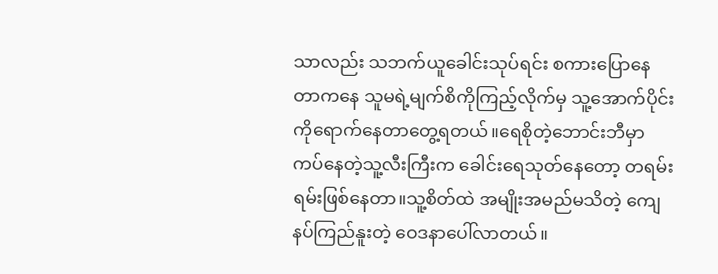သာလည်း သဘက်ယူခေါင်းသုပ်ရင်း စကားပြောနေတာကနေ သူမရဲ့မျက်စိကိုကြည့်လိုက်မှ သူ့အောက်ပိုင်းကိုရောက်နေတာတွေ့ရတယ်။ရေစိုတဲ့ဘောင်းဘီမှာ ကပ်နေတဲ့သူ့လီးကြီးက ခေါင်းရေသုတ်နေတော့ တရမ်းရမ်းဖြစ်နေတာ။သူ့စိတ်ထဲ အမျိုးအမည်မသိတဲ့ ကျေနပ်ကြည်နူးတဲ့ ဝေဒနာပေါ်လာတယ်။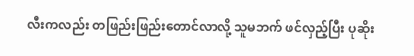လီးကလည်း တဖြည်းဖြည်းတောင်လာလို့ သူမဘက် ဖင်လှည့်ပြီး ပုဆိုး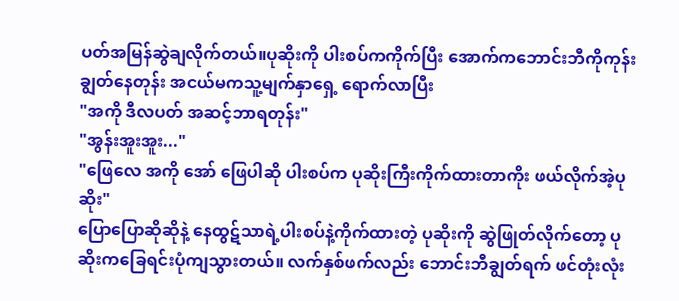ပတ်အမြန်ဆွဲချလိုက်တယ်။ပုဆိုးကို ပါးစပ်ကကိုက်ပြီး အောက်ကဘောင်းဘီကိုကုန်းချွတ်နေတုန်း အငယ်မကသူ့မျက်နှာရှေ့ ရောက်လာပြီး
"အကို ဒီလပတ် အဆင့်ဘာရတုန်း"
"အွန်းအူးအူး..."
"ဖြေလေ အကို အော် ဖြေပါဆို ပါးစပ်က ပုဆိုးကြီးကိုက်ထားတာကိုး ဖယ်လိုက်အဲ့ပုဆိုး"
ပြောပြောဆိုဆိုနဲ့ နေထွဋ်သာရဲ့ပါးစပ်နဲ့ကိုက်ထားတဲ့ ပုဆိုးကို ဆွဲဖြုတ်လိုက်တော့ ပုဆိုးကခြေရင်းပုံကျသွားတယ်။ လက်နှစ်ဖက်လည်း ဘောင်းဘီချွတ်ရက် ဖင်တုံးလုံး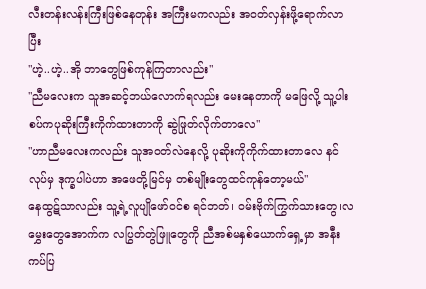လီးတန်းလန်းကြီးဖြစ်နေတုန်း အကြီးမကလည်း အဝတ်လှန်းဖို့ရောက်လာပြီး
"ဟဲ့..ဟဲ့..အို ဘာတွေဖြစ်ကုန်ကြတာလည်း"
"ညီမလေးက သူအဆင့်ဘယ်လောက်ရလည်း မေးနေတာကို မဖြေလို့ သူ့ပါးစပ်ကပုဆိုးကြီးကိုက်ထားတာကို ဆွဲဖြုတ်လိုက်တာလေ"
"ဟာညီမလေးကလည်း သူအဝတ်လဲနေလို့ ပုဆိုးကိုကိုက်ထားတာလေ နင်လုပ်မှ ဒုက္ခပါပဲဟာ အဖေတို့မြင်မှ တစ်မျိုးတွေထင်ကုန်တော့မယ်"
နေထွဋ်သာလည်း သူ့ရဲ့လူပျိုဖော်ဝင်စ ရင်ဘတ်၊ ဝမ်းဗိုက်ကြွက်သားတွေ၊လမွှေးတွေအောက်က လပြွတ်တွဲဖြူတွေကို ညီအစ်မနှစ်ယောက်ရှေ့မှာ အနီးကပ်ပြ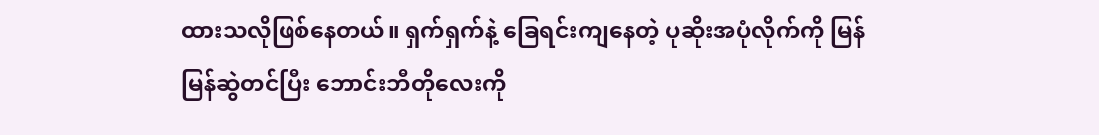ထားသလိုဖြစ်နေတယ်။ ရှက်ရှက်နဲ့ ခြေရင်းကျနေတဲ့ ပုဆိုးအပုံလိုက်ကို မြန်မြန်ဆွဲတင်ပြီး ဘောင်းဘီတိုလေးကို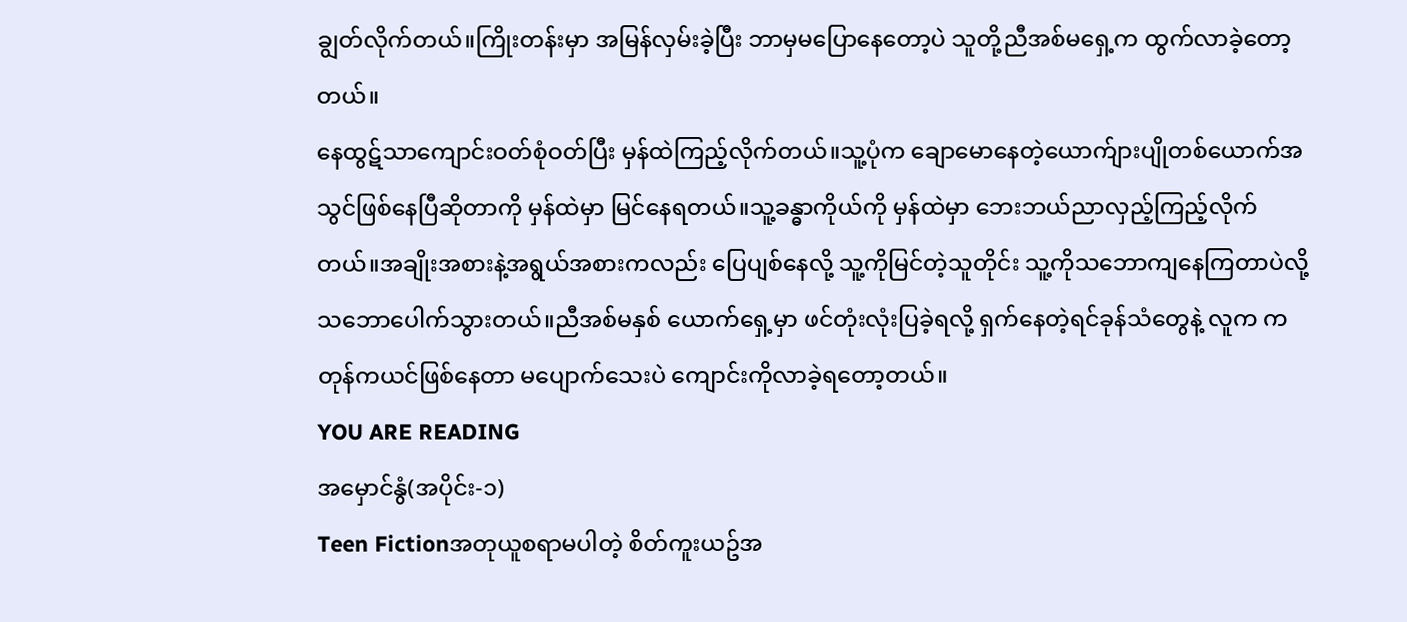ချွတ်လိုက်တယ်။ကြိုးတန်းမှာ အမြန်လှမ်းခဲ့ပြီး ဘာမှမပြောနေတော့ပဲ သူတို့ညီအစ်မရှေ့က ထွက်လာခဲ့တော့တယ်။
နေထွဋ်သာကျောင်းဝတ်စုံဝတ်ပြီး မှန်ထဲကြည့်လိုက်တယ်။သူ့ပုံက ချောမောနေတဲ့ယောက်ျားပျိုတစ်ယောက်အသွင်ဖြစ်နေပြီဆိုတာကို မှန်ထဲမှာ မြင်နေရတယ်။သူ့ခန္ဓာကိုယ်ကို မှန်ထဲမှာ ဘေးဘယ်ညာလှည့်ကြည့်လိုက်တယ်။အချိုးအစားနဲ့အရွယ်အစားကလည်း ပြေပျစ်နေလို့ သူ့ကိုမြင်တဲ့သူတိုင်း သူ့ကိုသဘောကျနေကြတာပဲလို့ သဘောပေါက်သွားတယ်။ညီအစ်မနှစ် ယောက်ရှေ့မှာ ဖင်တုံးလုံးပြခဲ့ရလို့ ရှက်နေတဲ့ရင်ခုန်သံတွေနဲ့ လူက ကတုန်ကယင်ဖြစ်နေတာ မပျောက်သေးပဲ ကျောင်းကိုလာခဲ့ရတော့တယ်။
YOU ARE READING
အမှောင်နွံ(အပိုင်း-၁)
Teen Fictionအတုယူစရာမပါတဲ့ စိတ်ကူးယဥ်အ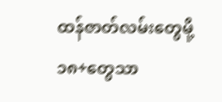ထန်ဇာတ်လမ်းတွေမို့ ၁၈+တွေသာ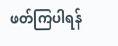ဖတ်ကြပါရန်